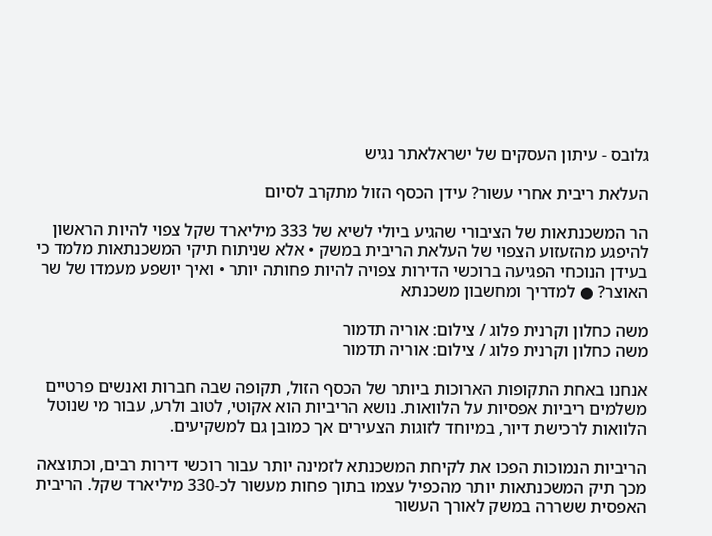גלובס - עיתון העסקים של ישראלאתר נגיש

העלאת ריבית אחרי עשור? עידן הכסף הזול מתקרב לסיום

הר המשכנתאות של הציבורי שהגיע ביולי לשיא של 333 מיליארד שקל צפוי להיות הראשון להיפגע מהזעזוע הצפוי של העלאת הריבית במשק • אלא שניתוח תיקי המשכנתאות מלמד כי בעידן הנוכחי הפגיעה ברוכשי הדירות צפויה להיות פחותה יותר • ואיך יושפע מעמדו של שר האוצר? ● למדריך ומחשבון משכנתא

משה כחלון וקרנית פלוג / צילום: אוריה תדמור
משה כחלון וקרנית פלוג / צילום: אוריה תדמור

אנחנו באחת התקופות הארוכות ביותר של הכסף הזול, תקופה שבה חברות ואנשים פרטיים משלמים ריביות אפסיות על הלוואות. נושא הריביות הוא אקוטי, לטוב ולרע, עבור מי שנוטל הלוואות לרכישת דיור, במיוחד לזוגות הצעירים אך כמובן גם למשקיעים.

הריביות הנמוכות הפכו את לקיחת המשכנתא לזמינה יותר עבור רוכשי דירות רבים, וכתוצאה מכך תיק המשכנתאות יותר מהכפיל עצמו בתוך פחות מעשור לכ-330 מיליארד שקל. הריבית האפסית ששררה במשק לאורך העשור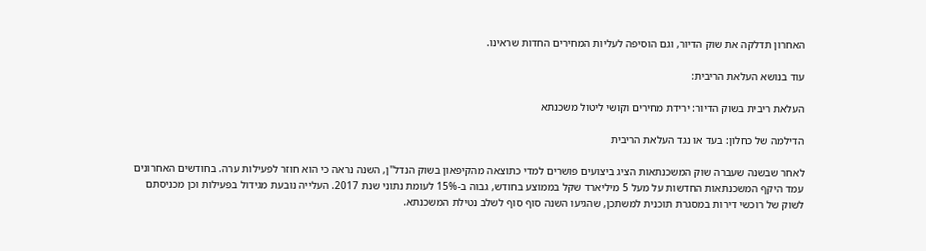האחרון תדלקה את שוק הדיור, וגם הוסיפה לעליות המחירים החדות שראינו.

עוד בנושא העלאת הריבית:

העלאת ריבית בשוק הדיור: ירידת מחירים וקושי ליטול משכנתא

הדילמה של כחלון: בעד או נגד העלאת הריבית

לאחר שבשנה שעברה שוק המשכנתאות הציג ביצועים פושרים למדי כתוצאה מהקיפאון בשוק הנדל"ן, השנה נראה כי הוא חוזר לפעילות ערה. בחודשים האחרונים עמד היקף המשכנתאות החדשות על מעל 5 מיליארד שקל בממוצע בחודש, גבוה ב-15% לעומת נתוני שנת 2017. העלייה נובעת מגידול בפעילות וכן מכניסתם לשוק של רוכשי דירות במסגרת תוכנית למשתכן, שהגיעו השנה סוף סוף לשלב נטילת המשכנתא.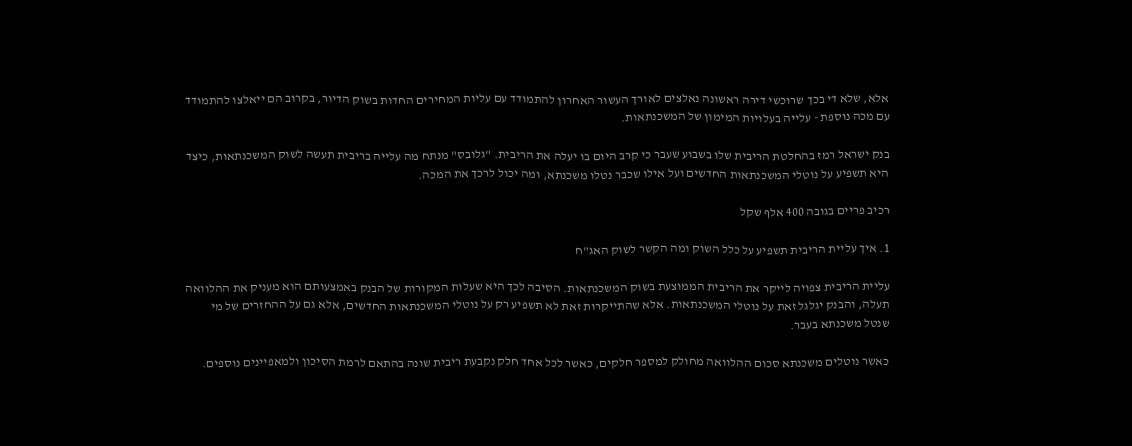אלא, שלא די בכך שרוכשי דירה ראשונה נאלצים לאורך העשור האחרון להתמודד עם עליות המחירים החדות בשוק הדיור, בקרוב הם ייאלצו להתמודד עם מכה נוספת - עלייה בעלויות המימון של המשכנתאות.

בנק ישראל רמז בהחלטת הריבית שלו בשבוע שעבר כי קרב היום בו יעלה את הריבית. "גלובס" מנתח מה עלייה בריבית תעשה לשוק המשכנתאות, כיצד היא תשפיע על נוטלי המשכנתאות החדשים ועל אילו שכבר נטלו משכנתא, ומה יכול לרכך את המכה.

רכיב פריים בגובה 400 אלף שקל

1. איך עליית הריבית תשפיע על כלל השוק ומה הקשר לשוק האג"ח

עליית הריבית צפויה לייקר את הריבית הממוצעת בשוק המשכנתאות. הסיבה לכך היא שעלות המקורות של הבנק באמצעותם הוא מעניק את ההלוואה תעלה, והבנק יגלגל זאת על נוטלי המשכנתאות. אלא שהתייקרות זאת לא תשפיע רק על נוטלי המשכנתאות החדשים, אלא גם על ההחזרים של מי שנטל משכנתא בעבר.

כאשר נוטלים משכנתא סכום ההלוואה מחולק למספר חלקים, כאשר לכל אחד חלק נקבעת ריבית שונה בהתאם לרמת הסיכון ולמאפיינים נוספים.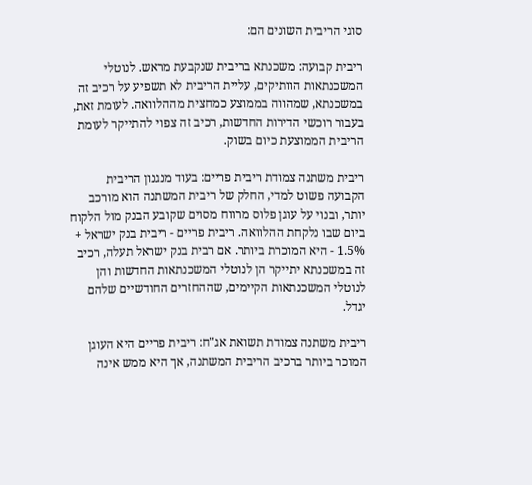סוגי הריבית השונים הם:

ריבית קבועה: משכנתא בריבית שנקבעת מראש. לנוטלי המשכנתאות הוותיקים, עליית הריבית לא תשפיע על רכיב זה במשכנתא, שמהווה בממוצע כמחצית מההלוואה. לעומת זאת, בעבור רוכשי הדירות החדשות, רכיב זה צפוי להתייקר לעומת הריבית הממוצעת כיום בשוק.

ריבית משתנה צמודת ריבית פריים: בעוד מנגנון הריבית הקבועה פשוט למדי, החלק של ריבית המשתנה הוא מורכב יותר, ובנוי על עוגן פלוס מרווח מסוים שקובע הבנק מול הלקוח ביום שבו נלקחת ההלוואה. ריבית פריים - ריבית בנק ישראל + 1.5% - היא המוכרת ביותר. אם רבית בנק ישראל תעלה, רכיב זה במשכנתא יתייקר הן לנוטלי המשכנתאות החדשות והן לנוטלי המשכנתאות הקיימים, שההחזרים החודשיים שלהם יגדל.

ריבית משתנה צמודת תשואת אג"ח: ריבית פריים היא העוגן המוכר ביותר ברכיב הריבית המשתנה, אך היא ממש אינה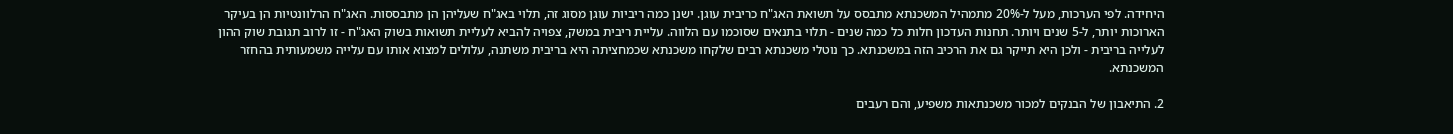היחידה. לפי הערכות, מעל ל-20% מתמהיל המשכנתא מתבסס על תשואת האג"ח כריבית עוגן. ישנן כמה ריביות עוגן מסוג זה, תלוי באג"ח שעליהן הן מתבססות. האג"ח הרלוונטיות הן בעיקר הארוכות יותר, ל-5 שנים ויותר. תחנות העדכון חלות כל כמה שנים - תלוי בתנאים שסוכמו עם הלווה. עליית ריבית במשק, צפויה להביא לעליית תשואות בשוק האג"ח - זו לרוב תגובת שוק ההון לעלייה בריבית - ולכן היא תייקר גם את הרכיב הזה במשכנתא. כך נוטלי משכנתא רבים שלקחו משכנתא שכמחציתה היא בריבית משתנה, עלולים למצוא אותו עם עלייה משמעותית בהחזר המשכנתא.

2. התיאבון של הבנקים למכור משכנתאות משפיע, והם רעבים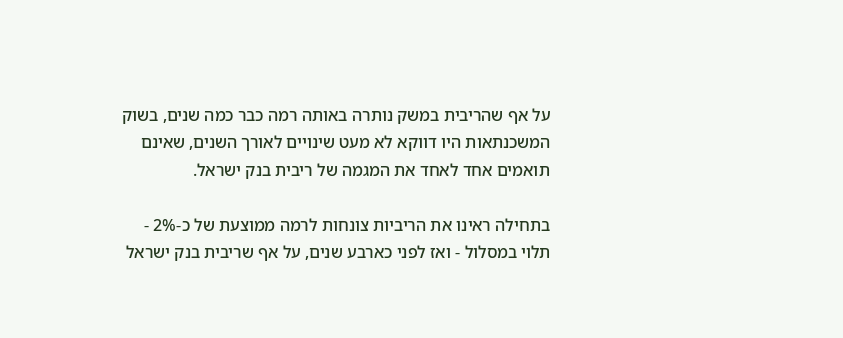על אף שהריבית במשק נותרה באותה רמה כבר כמה שנים, בשוק המשכנתאות היו דווקא לא מעט שינויים לאורך השנים, שאינם תואמים אחד לאחד את המגמה של ריבית בנק ישראל.

בתחילה ראינו את הריביות צונחות לרמה ממוצעת של כ-2% - תלוי במסלול - ואז לפני כארבע שנים, על אף שריבית בנק ישראל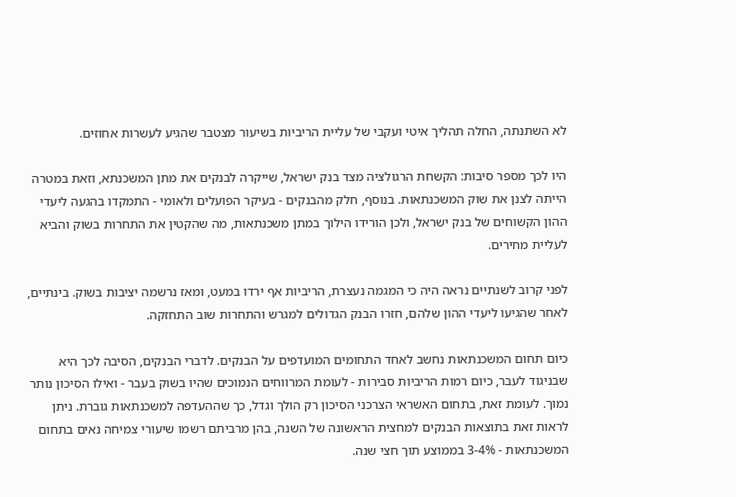לא השתנתה, החלה תהליך איטי ועקבי של עליית הריביות בשיעור מצטבר שהגיע לעשרות אחוזים.

היו לכך מספר סיבות: הקשחת הרגולציה מצד בנק ישראל, שייקרה לבנקים את מתן המשכנתא, וזאת במטרה הייתה לצנן את שוק המשכנתאות. בנוסף, חלק מהבנקים - בעיקר הפועלים ולאומי - התמקדו בהגעה ליעדי ההון הקשוחים של בנק ישראל, ולכן הורידו הילוך במתן משכנתאות, מה שהקטין את התחרות בשוק והביא לעליית מחירים.

לפני קרוב לשנתיים נראה היה כי המגמה נעצרת, הריביות אף ירדו במעט, ומאז נרשמה יציבות בשוק. בינתיים, לאחר שהגיעו ליעדי ההון שלהם, חזרו הבנק הגדולים למגרש והתחרות שוב התחזקה.

כיום תחום המשכנתאות נחשב לאחד התחומים המועדפים על הבנקים. לדברי הבנקים, הסיבה לכך היא שבניגוד לעבר, כיום רמות הריביות סבירות - לעומת המרווחים הנמוכים שהיו בשוק בעבר - ואילו הסיכון נותר נמוך. לעומת זאת, בתחום האשראי הצרכני הסיכון רק הולך וגדל, כך שההעדפה למשכנתאות גוברת. ניתן לראות זאת בתוצאות הבנקים למחצית הראשונה של השנה, בהן מרביתם רשמו שיעורי צמיחה נאים בתחום המשכנתאות - 3-4% בממוצע תוך חצי שנה.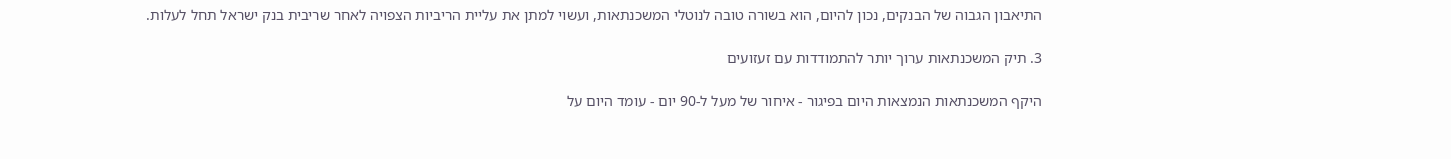התיאבון הגבוה של הבנקים, נכון להיום, הוא בשורה טובה לנוטלי המשכנתאות, ועשוי למתן את עליית הריביות הצפויה לאחר שריבית בנק ישראל תחל לעלות.

3. תיק המשכנתאות ערוך יותר להתמודדות עם זעזועים

היקף המשכנתאות הנמצאות היום בפיגור - איחור של מעל ל-90 יום - עומד היום על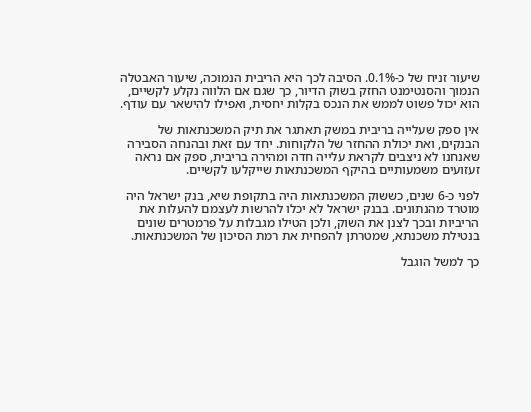שיעור זניח של כ-0.1%. הסיבה לכך היא הריבית הנמוכה, שיעור האבטלה הנמוך והסנטימנט החזק בשוק הדיור, כך שגם אם הלווה נקלע לקשיים, הוא יכול פשוט לממש את הנכס בקלות יחסית, ואפילו להישאר עם עודף.

אין ספק שעלייה בריבית במשק תאתגר את תיק המשכנתאות של הבנקים, ואת יכולת ההחזר של הלקוחות. יחד עם זאת ובהנחה הסבירה שאנחנו לא ניצבים לקראת עלייה חדה ומהירה בריבית, ספק אם נראה זעזועים משמעותיים בהיקף המשכנתאות שייקלעו לקשיים.

לפני כ-6 שנים, כששוק המשכנתאות היה בתקופת שיא, בנק ישראל היה מוטרד מהנתונים. בבנק ישראל לא יכלו להרשות לעצמם להעלות את הריביות ובכך לצנן את השוק, ולכן הטילו מגבלות על פרמטרים שונים בנטילת משכנתא, שמטרתן להפחית את רמת הסיכון של המשכנתאות.

כך למשל הוגבל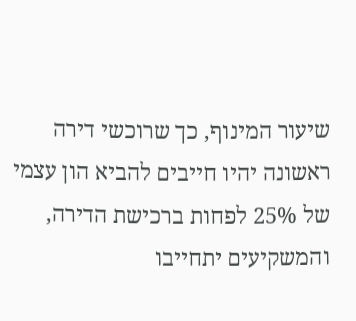שיעור המינוף, כך שרוכשי דירה ראשונה יהיו חייבים להביא הון עצמי של 25% לפחות ברכישת הדירה, והמשקיעים יתחייבו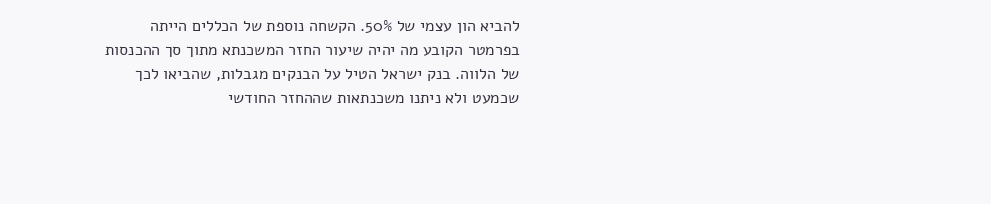להביא הון עצמי של 50%. הקשחה נוספת של הכללים הייתה בפרמטר הקובע מה יהיה שיעור החזר המשכנתא מתוך סך ההכנסות של הלווה. בנק ישראל הטיל על הבנקים מגבלות, שהביאו לכך שכמעט ולא ניתנו משכנתאות שההחזר החודשי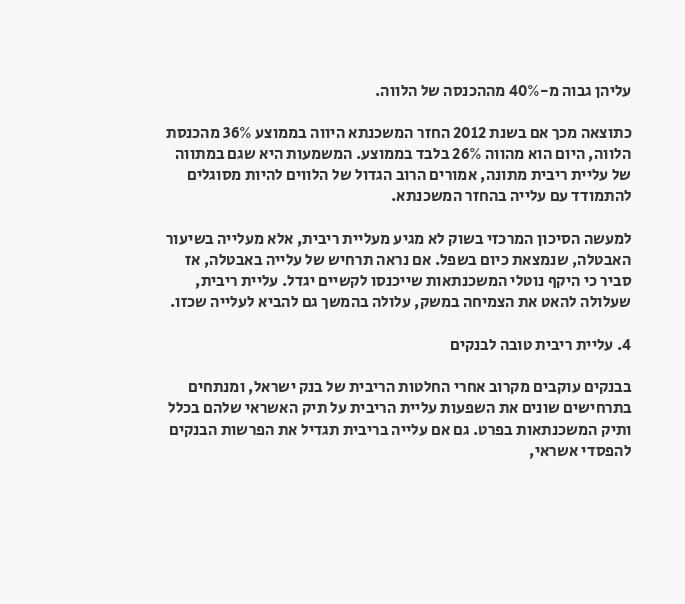עליהן גבוה מ-40% מההכנסה של הלווה.

כתוצאה מכך אם בשנת 2012 החזר המשכנתא היווה בממוצע 36% מהכנסת הלווה, היום הוא מהווה 26% בלבד בממוצע. המשמעות היא שגם במתווה של עליית ריבית מתונה, אמורים הרוב הגדול של הלווים להיות מסוגלים להתמודד עם עלייה בהחזר המשכנתא.

למעשה הסיכון המרכזי בשוק לא מגיע מעליית ריבית, אלא מעלייה בשיעור האבטלה, שנמצאת כיום בשפל. אם נראה תרחיש של עלייה באבטלה, אז סביר כי היקף נוטלי המשכנתאות שייכנסו לקשיים יגדל. עליית ריבית, שעלולה להאט את הצמיחה במשק, עלולה בהמשך גם להביא לעלייה שכזו.

4. עליית ריבית טובה לבנקים

בבנקים עוקבים מקרוב אחרי החלטות הריבית של בנק ישראל, ומנתחים בתרחישים שונים את השפעות עליית הריבית על תיק האשראי שלהם בכלל ותיק המשכנתאות בפרט. גם אם עלייה בריבית תגדיל את הפרשות הבנקים להפסדי אשראי,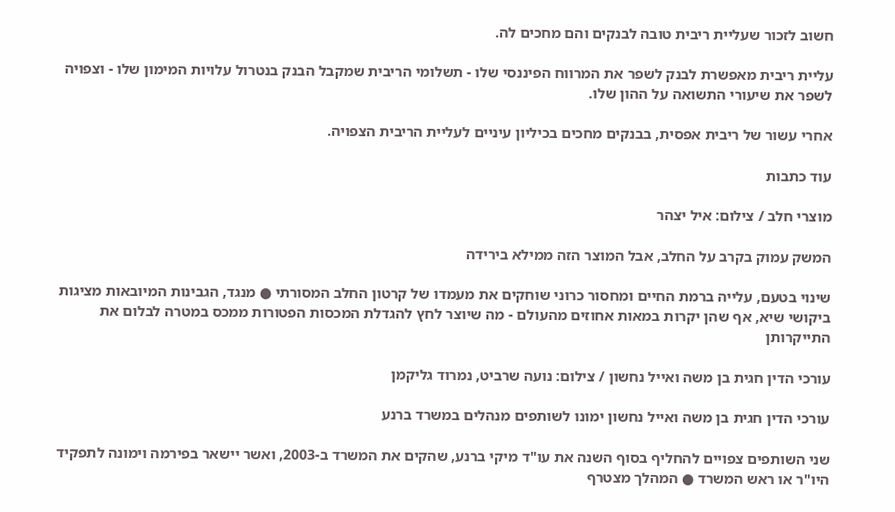חשוב לזכור שעליית ריבית טובה לבנקים והם מחכים לה.

עליית ריבית מאפשרת לבנק לשפר את המרווח הפיננסי שלו - תשלומי הריבית שמקבל הבנק בנטרול עלויות המימון שלו - וצפויה לשפר את שיעורי התשואה על ההון שלו.

אחרי עשור של ריבית אפסית, בבנקים מחכים בכיליון עיניים לעליית הריבית הצפויה.

עוד כתבות

מוצרי חלב / צילום: איל יצהר

המשק עמוק בקרב על החלב, אבל המוצר הזה ממילא בירידה

שינוי בטעם, עלייה ברמת החיים ומחסור כרוני שוחקים את מעמדו של קרטון החלב המסורתי ● מנגד, הגבינות המיובאות מציגות ביקושי שיא, אף שהן יקרות במאות אחוזים מהעולם - מה שיוצר לחץ להגדלת המכסות הפטורות ממכס במטרה לבלום את התייקרותן

עורכי הדין חגית בן משה ואייל נחשון / צילום: נועה שרביט, נמרוד גליקמן

עורכי הדין חגית בן משה ואייל נחשון ימונו לשותפים מנהלים במשרד ברנע

שני השותפים צפויים להחליף בסוף השנה את עו"ד מיקי ברנע, שהקים את המשרד ב-2003, ואשר יישאר בפירמה וימונה לתפקיד היו"ר או ראש המשרד ● המהלך מצטרף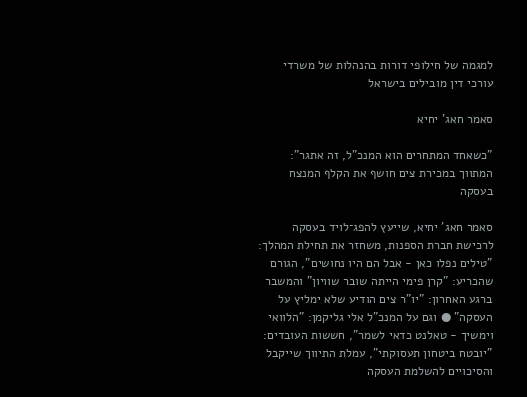למגמה של חילופי דורות בהנהלות של משרדי עורכי דין מובילים בישראל

סאמר חאג' יחיא

"כשאחד המתחרים הוא המנכ"ל, זה אתגר": המתווך במכירת צים חושף את הקלף המנצח בעסקה

סאמר חאג' יחיא, שייעץ להפג־לויד בעסקה לרכישת חברת הספנות, משחזר את תחילת המהלך: "טילים נפלו כאן - אבל הם היו נחושים", הגורם שהכריע: "קרן פימי הייתה שובר שוויון" והמשבר ברגע האחרון: "יו"ר צים הודיע שלא ימליץ על העסקה" ● וגם על המנכ"ל אלי גליקמן: "הלוואי וימשיך - טאלנט כדאי לשמר", חששות העובדים: "יובטח ביטחון תעסוקתי", עמלת התיווך שייקבל והסיכויים להשלמת העסקה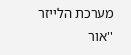מערכת הלייזר ''אור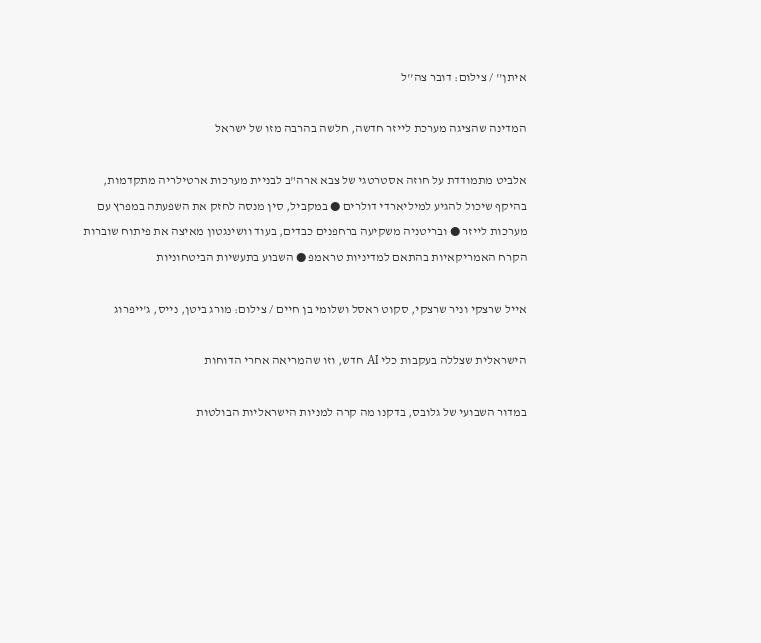איתן'' / צילום: דובר צה''ל

המדינה שהציגה מערכת לייזר חדשה, חלשה בהרבה מזו של ישראל

אלביט מתמודדת על חוזה אסטרטגי של צבא ארה"ב לבניית מערכות ארטילריה מתקדמות, בהיקף שיכול להגיע למיליארדי דולרים ● במקביל, סין מנסה לחזק את השפעתה במפרץ עם מערכות לייזר ● ובריטניה משקיעה ברחפנים כבדים, בעוד וושינגטון מאיצה את פיתוח שוברות הקרח האמריקאיות בהתאם למדיניות טראמפ ● השבוע בתעשיות הביטחוניות

אייל שרצקי וניר שרצקי, סקוט ראסל ושלומי בן חיים / צילום: מורג ביטן, נייס, ג'ייפרוג

הישראלית שצללה בעקבות כלי AI חדש, וזו שהמריאה אחרי הדוחות

במדור השבועי של גלובס, בדקנו מה קרה למניות הישראליות הבולטות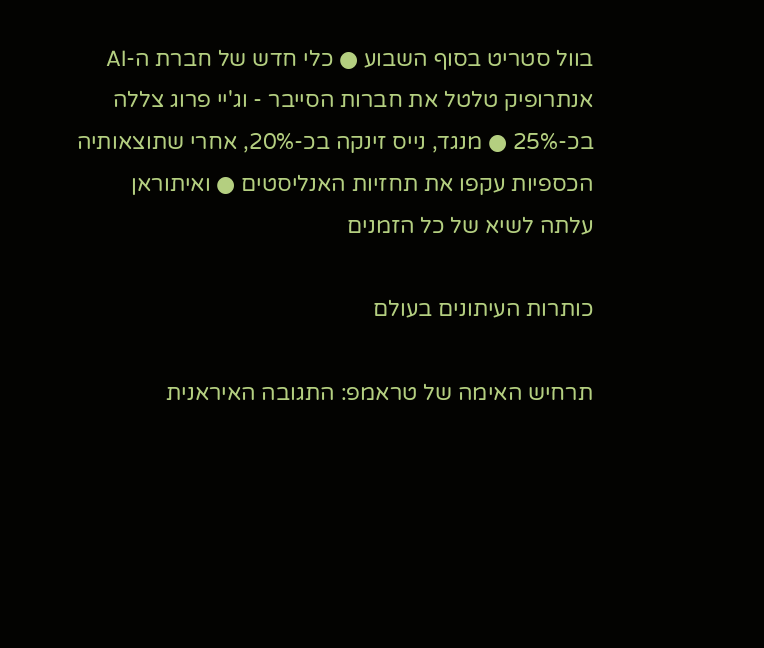בוול סטריט בסוף השבוע ● כלי חדש של חברת ה-AI אנתרופיק טלטל את חברות הסייבר - וג'יי פרוג צללה בכ-25% ● מנגד, נייס זינקה בכ-20%, אחרי שתוצאותיה הכספיות עקפו את תחזיות האנליסטים ● ואיתוראן עלתה לשיא של כל הזמנים

כותרות העיתונים בעולם

תרחיש האימה של טראמפ: התגובה האיראנית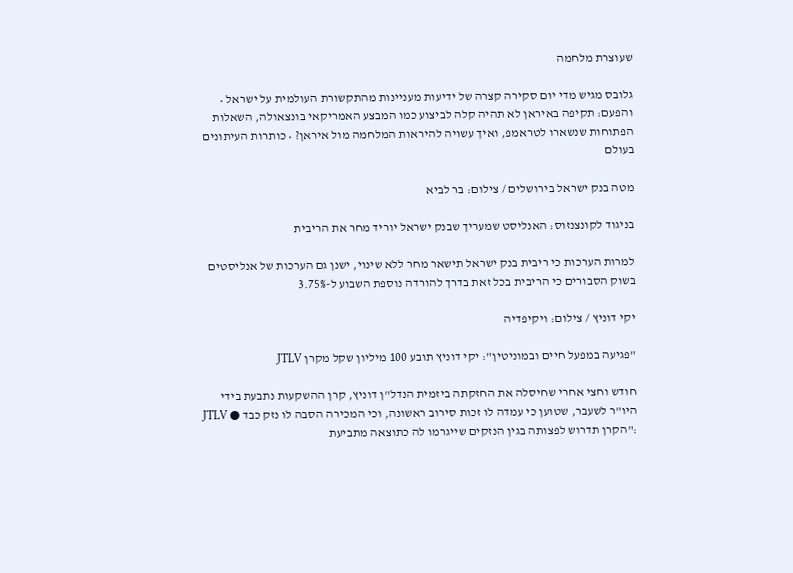שעוצרת מלחמה

גלובס מגיש מדי יום סקירה קצרה של ידיעות מעניינות מהתקשורת העולמית על ישראל • והפעם: תקיפה באיראן לא תהיה קלה לביצוע כמו המבצע האמריקאי בונצאולה, השאלות הפתוחות שנשארו לטראמפ, ואיך עשויה להיראות המלחמה מול איראן? • כותרות העיתונים בעולם

מטה בנק ישראל בירושלים / צילום: בר לביא

בניגוד לקונצנזוס: האנליסט שמעריך שבנק ישראל יוריד מחר את הריבית

למרות הערכות כי ריבית בנק ישראל תישאר מחר ללא שינוי, ישנן גם הערכות של אנליסטים בשוק הסבורים כי הריבית בכל זאת בדרך להורדה נוספת השבוע ל-3.75%

יקי דוניץ / צילום: ויקיפדיה

"פגיעה במפעל חיים ובמוניטין": יקי דוניץ תובע 100 מיליון שקל מקרן JTLV

חודש וחצי אחרי שחיסלה את החזקתה ביזמית הנדל"ן דוניץ, קרן ההשקעות נתבעת בידי היו"ר לשעבר, שטוען כי עמדה לו זכות סירוב ראשונה, וכי המכירה הסבה לו נזק כבד ● JTLV :"הקרן תדרוש לפצותה בגין הנזקים שייגרמו לה כתוצאה מתביעת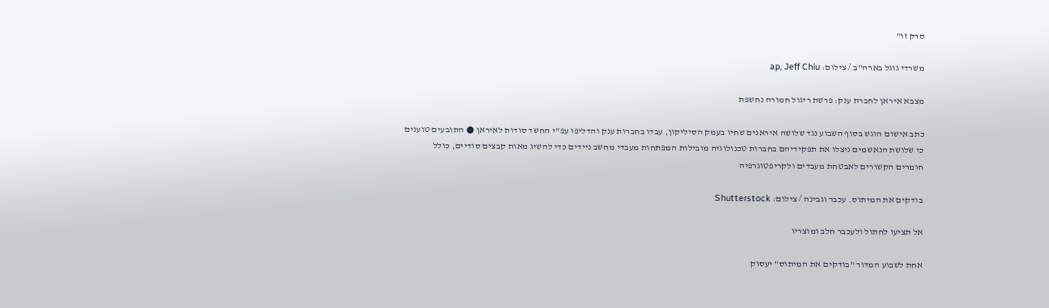סרק זו"

משרדי גוגל בארה''ב / צילום: ap, Jeff Chiu

מצבא איראן לחברת ענק: פרשת ריגול חמורה נחשפת

כתב אישום הוגש בסוף השבוע נגד שלושה איראנים שחיו בעמק הסיליקון, עבדו בחברות ענק והדליפו עפ"י החשד סודות לאיראן ● התובעים טוענים כי שלושת הנאשמים ניצלו את תפקידיהם בחברות טכנולוגיה מובילות המפתחות מעבדי מחשב ניידים כדי להשיג מאות קבצים סודיים, כולל חומרים הקשורים לאבטחת מעבדים ולקריפטוגרפיה

בודקים את המיתוס. עכבר וגבינה / צילום: Shutterstock

אל תציעו לחתול ולעכבר חלב ומוצריו

אחת לשבוע המדור "בודקים את המיתוס" יעסוק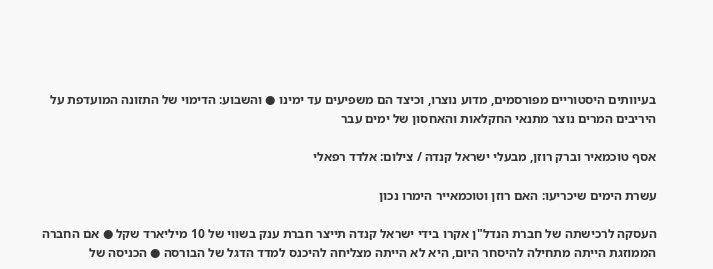בעיוותים היסטוריים מפורסמים, מדוע נוצרו, וכיצד הם משפיעים עד ימינו ● והשבוע: הדימוי של התזונה המועדפת על היריבים המרים נוצר מתנאי החקלאות והאחסון של ימים עבר

אסף טוכמאיר וברק רוזן, מבעלי ישראל קנדה / צילום: אלדד רפאלי

עשרת הימים שיכריעו: האם רוזן וטוכמאייר הימרו נכון

העסקה לרכישתה של חברת הנדל"ן אקרו בידי ישראל קנדה תייצר חברת ענק בשווי של 10 מיליארד שקל ● אם החברה הממוזגת הייתה מתחילה להיסחר היום, היא לא הייתה מצליחה להיכנס למדד הדגל של הבורסה ● הכניסה של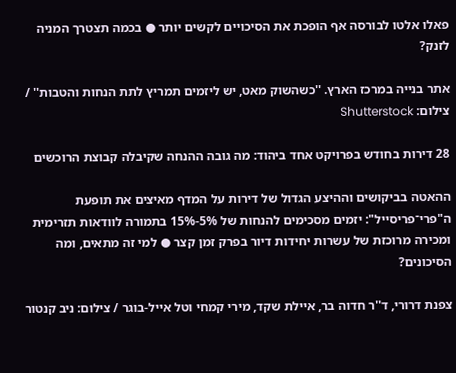פאלו אלטו לבורסה אף הופכת את הסיכויים לקשים יותר ● בכמה תצטרך המניה לזנק?

אתר בנייה במרכז הארץ. ''כשהשוק מאט, יש ליזמים תמריץ לתת הנחות והטבות'' / צילום: Shutterstock

28 דירות בחודש בפרויקט אחד ביהוד: מה גובה ההנחה שקיבלה קבוצת הרוכשים

ההאטה בביקושים וההיצע הגדול של דירות על המדף מאיצים את תופעת ה"פרי־פריסייל": יזמים מסכימים להנחות של 5%-15% בתמורה לוודאות תזרימית ומכירה מרוכזת של עשרות יחידות דיור בפרק זמן קצר ● למי זה מתאים, ומה הסיכונים?

צפנת דרורי, ד''ר חדוה בר, איילת שקד, מירי קמחי וטל אייל-בוגר / צילום: ניב קנטור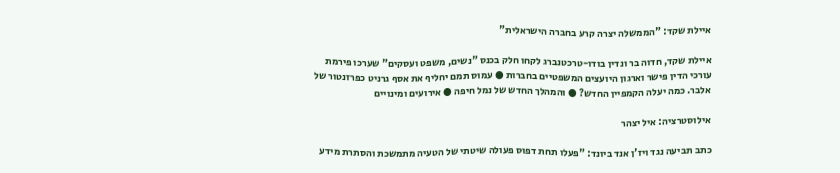איילת שקד: "הממשלה יצרה קרע בחברה הישראלית"

איילת שקד, חדוה בר ונדין בודו-טרכטנברג לקחו חלק בכנס "נשים, משפט ועסקים" שערכו פירמת עורכי הדין פישר וארגון היועצים המשפטיים בחברות ● עמוס תמם יחליף את אסף גרניט כפרזנטור של אלבר. כמה יעלה הקמפיין החדש? ● והמהלך החדש של נמל חיפה ● אירועים ומינויים

אילוסטרציה: איל יצהר

כתב תביעה נגד ויז'ן אנד ביונד: "פעלו תחת דפוס פעולה שיטתי של הטעיה מתמשכת והסתרת מידע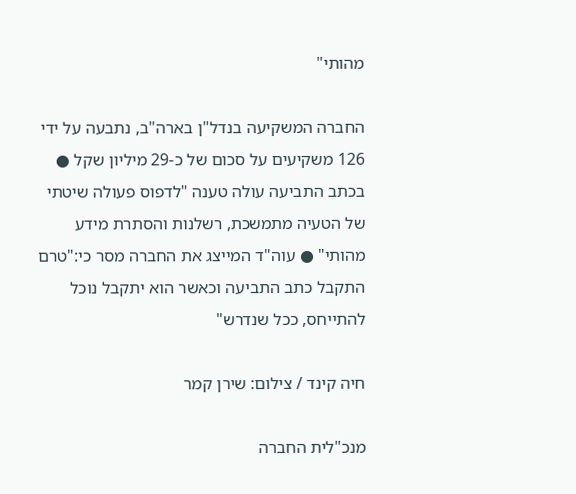מהותי"

החברה המשקיעה בנדל"ן בארה"ב, נתבעה על ידי 126 משקיעים על סכום של כ-29 מיליון שקל ● בכתב התביעה עולה טענה "לדפוס פעולה שיטתי של הטעיה מתמשכת, רשלנות והסתרת מידע מהותי" ● עוה"ד המייצג את החברה מסר כי:"טרם התקבל כתב התביעה וכאשר הוא יתקבל נוכל להתייחס, ככל שנדרש"

חיה קינד / צילום: שירן קמר

מנכ"לית החברה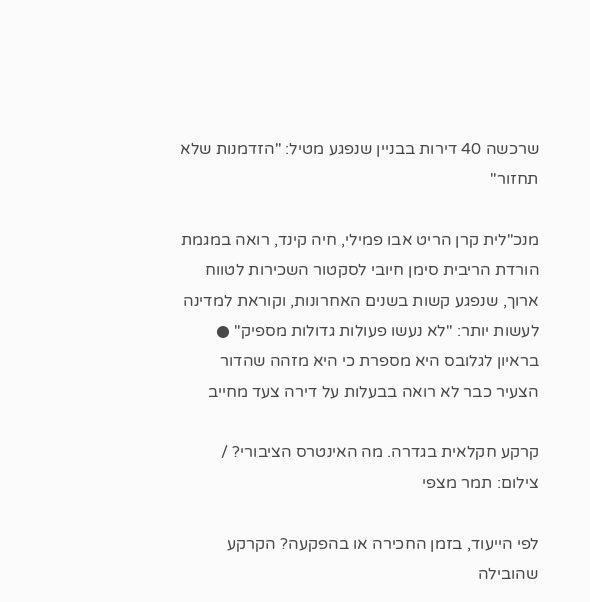שרכשה 40 דירות בבניין שנפגע מטיל: "הזדמנות שלא תחזור"

מנכ"לית קרן הריט אבו פמילי, חיה קינד, רואה במגמת הורדת הריבית סימן חיובי לסקטור השכירות לטווח ארוך, שנפגע קשות בשנים האחרונות, וקוראת למדינה לעשות יותר: "לא נעשו פעולות גדולות מספיק" ● בראיון לגלובס היא מספרת כי היא מזהה שהדור הצעיר כבר לא רואה בבעלות על דירה צעד מחייב

קרקע חקלאית בגדרה. מה האינטרס הציבורי? / צילום: תמר מצפי

לפי הייעוד, בזמן החכירה או בהפקעה? הקרקע שהובילה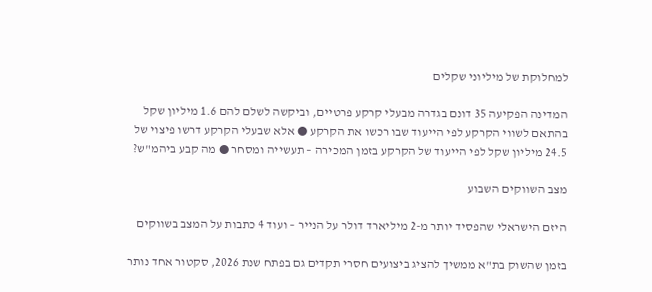למחלוקת של מיליוני שקלים

המדינה הפקיעה 35 דונם בגדרה מבעלי קרקע פרטיים, וביקשה לשלם להם 1.6 מיליון שקל בהתאם לשווי הקרקע לפי הייעוד שבו רכשו את הקרקע ● אלא שבעלי הקרקע דרשו פיצוי של 24.5 מיליון שקל לפי הייעוד של הקרקע בזמן המכירה – תעשייה ומסחר ● מה קבע ביהמ"ש?

מצב השווקים השבוע

היזם הישראלי שהפסיד יותר מ-2 מיליארד דולר על הנייר – ועוד 4 כתבות על המצב בשווקים

בזמן שהשוק בת"א ממשיך להציג ביצועים חסרי תקדים גם בפתח שנת 2026, סקטור אחד נותר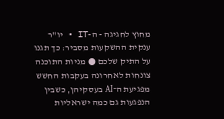מחוץ לחגיגה - ה-IT • יו"ר ענקית ההשקעות מסביר: כך תגנו על התיק שלכם ● מניות התוכנה צונחות לאחרונה בעקבות החשש מפגיעת ה־AI בעסקיהן, כשבין הנפגעות גם כמה ישראליות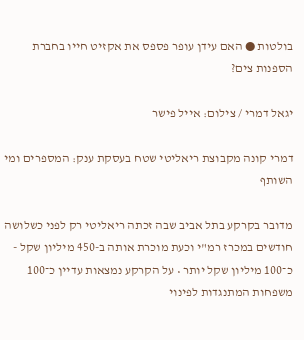בולטות ● האם עידן עופר פספס את אקזיט חייו בחברת הספנות צים?

יגאל דמרי / צילום: אייל פישר

דמרי קונה מקבוצת ריאליטי שטח בעסקת ענק: המספרים ומי השותף

מדובר בקרקע בתל אביב שבה זכתה ריאליטי רק לפני כשלושה חודשים במכרז רמ"י וכעת מוכרת אותה ב-450 מיליון שקל - כ־100 מיליון שקל יותר • על הקרקע נמצאות עדיין כ־100 משפחות המתנגדות לפינוי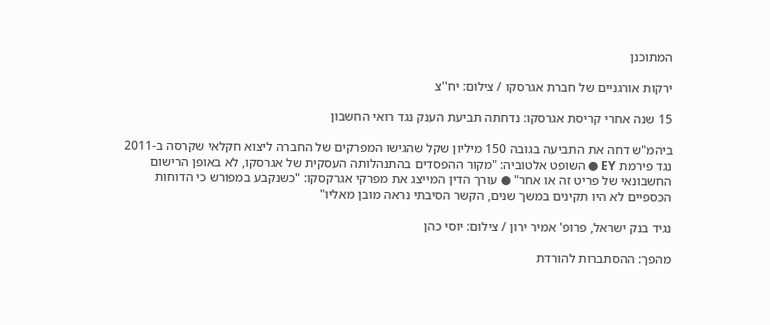המתוכנן

ירקות אורגניים של חברת אגרסקו / צילום: יח''צ

15 שנה אחרי קריסת אגרסקו: נדחתה תביעת הענק נגד רואי החשבון

ביהמ"ש דחה את התביעה בגובה 150 מיליון שקל שהגישו המפרקים של החברה ליצוא חקלאי שקרסה ב-2011 נגד פירמת EY ● השופט אלטוביה: "מקור ההפסדים בהתנהלותה העסקית של אגרסקו, לא באופן הרישום החשבונאי של פריט זה או אחר" ● עורך הדין המייצג את מפרקי אגרקסקו: "כשנקבע במפורש כי הדוחות הכספיים לא היו תקינים במשך שנים, הקשר הסיבתי נראה מובן מאליו"

נגיד בנק ישראל, פרופ' אמיר ירון / צילום: יוסי כהן

מהפך: ההסתברות להורדת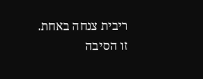ריבית צנחה באחת. זו הסיבה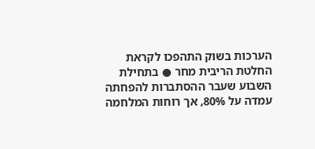הערכות בשוק התהפכו לקראת החלטת הריבית מחר ● בתחילת השבוע שעבר ההסתברות להפחתה עמדה על 80%, אך רוחות המלחמה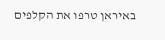באיראן טרפו את הקלפים